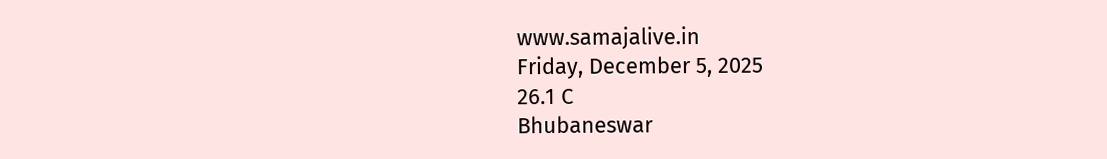www.samajalive.in
Friday, December 5, 2025
26.1 C
Bhubaneswar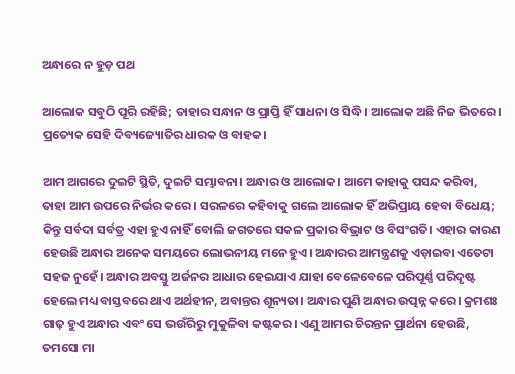ଅନ୍ଧାରେ ନ ହୁଡ଼ ପଥ

ଆଲୋକ ସବୁଠି ପୂରି ରହିଛି; ତାହାର ସନ୍ଧାନ ଓ ପ୍ରାପ୍ତି ହିଁ ସାଧନା ଓ ସିଦ୍ଧି। ଆଲୋକ ଅଛି ନିଜ ଭିତରେ। ପ୍ରତ୍ୟେକ ସେହି ଦିବ୍ୟଜ୍ୟୋତିର ଧାରକ ଓ ବାହକ।

ଆମ ଆଗରେ ଦୁଇଟି ସ୍ଥିତି, ଦୁଇଟି ସମ୍ଭାବନା। ଅନ୍ଧାର ଓ ଆଲୋକ। ଆମେ କାହାକୁ ପସନ୍ଦ କରିବା, ତାହା ଆମ ଉପରେ ନିର୍ଭର କରେ। ସରଳରେ କହିବାକୁ ଗଲେ ଆଲୋକ ହିଁ ଅଭିପ୍ରାୟ ହେବା ବିଧେୟ; କିନ୍ତୁ ସର୍ବଦା ସର୍ବତ୍ର ଏହା ହୁଏ ନାହିଁ ବୋଲି ଜଗତରେ ସକଳ ପ୍ରକାର ବିଭ୍ରାଟ ଓ ବିସଂଗତି। ଏହାର କାରଣ ହେଉଛି ଅନ୍ଧାର ଅନେକ ସମୟରେ ଲୋଭନୀୟ ମନେ ହୁଏ। ଅନ୍ଧାରର ଆମନ୍ତ୍ରଣକୁ ଏଡ଼ାଇବା ଏତେଟା ସହଜ ନୁହେଁ। ଅନ୍ଧାର ଅବସ୍ତୁ ଅର୍ଜନର ଆଧାର ହେଇଯାଏ ଯାହା ବେଳେବେଳେ ପରିପୂର୍ଣ୍ଣ ପରିଦୃଷ୍ଟ ହେଲେ ମଧ୍ୟ ବାସ୍ତବରେ ଥାଏ ଅର୍ଥହୀନ, ଅବାନ୍ତର ଶୂନ୍ୟତା। ଅନ୍ଧାର ପୁଣି ଅନ୍ଧାର ଉତ୍ପନ୍ନ କରେ। କ୍ରମଶଃ ଗାଢ଼ ହୁଏ ଅନ୍ଧାର ଏବଂ ସେ ଭଉଁରିରୁ ମୁକୁଳିବା କଷ୍ଟକର। ଏଣୁ ଆମର ଚିରନ୍ତନ ପ୍ରାର୍ଥନା ହେଉଛି, ତମସୋ ମା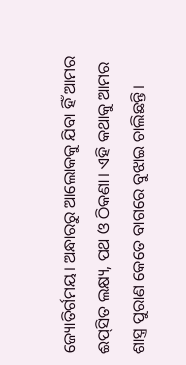ଜ୍ୟୋତିର୍ଗମୟ। ଅନ୍ଧାରରୁ ଆଲୋକକୁ ଯିବା ହିଁ ଆମର ଈପ୍‍ସିତ ଲକ୍ଷ୍ୟ, ପଥ ଓ ଠିକଣା। ଏହି କଥାକୁ ଆମର ଶାସ୍ତ୍ର ପୁରାଣ କେତେ ବାଗରେ ବୁଝାଇ ଚାଲିଛନ୍ତି।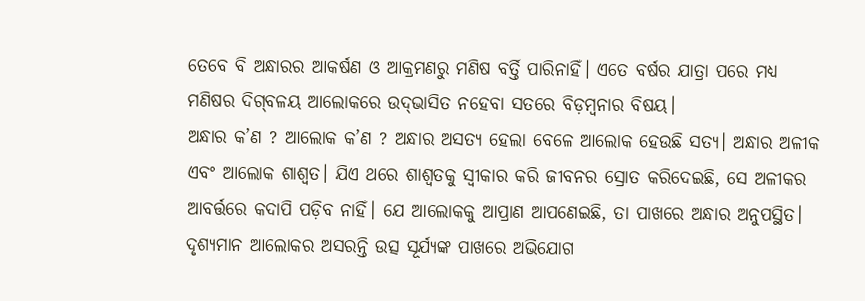ତେବେ ବି ଅନ୍ଧାରର ଆକର୍ଷଣ ଓ ଆକ୍ରମଣରୁ ମଣିଷ ବର୍ତ୍ତି ପାରିନାହିଁ। ଏତେ ବର୍ଷର ଯାତ୍ରା ପରେ ମଧ୍ୟ ମଣିଷର ଦିଗ୍‍ବଳୟ ଆଲୋକରେ ଉଦ୍‍ଭାସିତ ନହେବା ସତରେ ବିଡ଼ମ୍ବନାର ବିଷୟ।
ଅନ୍ଧାର କ’ଣ ? ଆଲୋକ କ’ଣ ? ଅନ୍ଧାର ଅସତ୍ୟ ହେଲା ବେଳେ ଆଲୋକ ହେଉଛି ସତ୍ୟ। ଅନ୍ଧାର ଅଳୀକ ଏବଂ ଆଲୋକ ଶାଶ୍ୱତ। ଯିଏ ଥରେ ଶାଶ୍ୱତକୁ ସ୍ୱୀକାର କରି ଜୀବନର ସ୍ରୋତ କରିଦେଇଛି, ସେ ଅଳୀକର ଆବର୍ତ୍ତରେ କଦାପି ପଡ଼ିବ ନାହିଁ। ଯେ ଆଲୋକକୁ ଆପ୍ରାଣ ଆପଣେଇଛି, ତା ପାଖରେ ଅନ୍ଧାର ଅନୁପସ୍ଥିତ। ଦୃଶ୍ୟମାନ ଆଲୋକର ଅସରନ୍ତି ଉତ୍ସ ସୂର୍ଯ୍ୟଙ୍କ ପାଖରେ ଅଭିଯୋଗ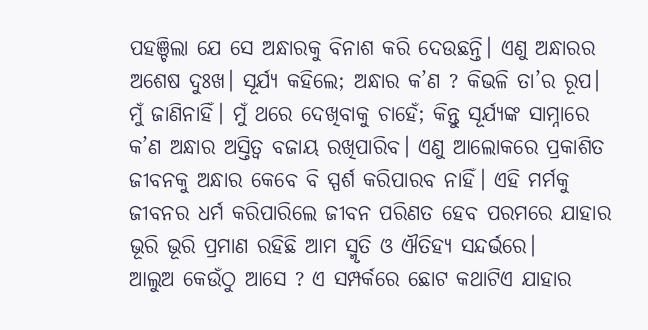ପହଞ୍ଚିଲା ଯେ ସେ ଅନ୍ଧାରକୁ ବିନାଶ କରି ଦେଉଛନ୍ତି। ଏଣୁ ଅନ୍ଧାରର ଅଶେଷ ଦୁଃଖ। ସୂର୍ଯ୍ୟ କହିଲେ; ଅନ୍ଧାର କ’ଣ ? କିଭଳି ତା’ର ରୂପ। ମୁଁ ଜାଣିନାହିଁ। ମୁଁ ଥରେ ଦେଖିବାକୁ ଚାହେଁ; କିନ୍ତୁ ସୂର୍ଯ୍ୟଙ୍କ ସାମ୍ନାରେ କ’ଣ ଅନ୍ଧାର ଅସ୍ତିତ୍ୱ ବଜାୟ ରଖିପାରିବ। ଏଣୁ ଆଲୋକରେ ପ୍ରକାଶିତ ଜୀବନକୁ ଅନ୍ଧାର କେବେ ବି ସ୍ପର୍ଶ କରିପାରବ ନାହିଁ। ଏହି ମର୍ମକୁ ଜୀବନର ଧର୍ମ କରିପାରିଲେ ଜୀବନ ପରିଣତ ହେବ ପରମରେ ଯାହାର ଭୂରି ଭୂରି ପ୍ରମାଣ ରହିଛି ଆମ ସ୍ମୃତି ଓ ଐତିହ୍ୟ ସନ୍ଦର୍ଭରେ।
ଆଲୁଅ କେଉଁଠୁ ଆସେ ? ଏ ସମ୍ପର୍କରେ ଛୋଟ କଥାଟିଏ ଯାହାର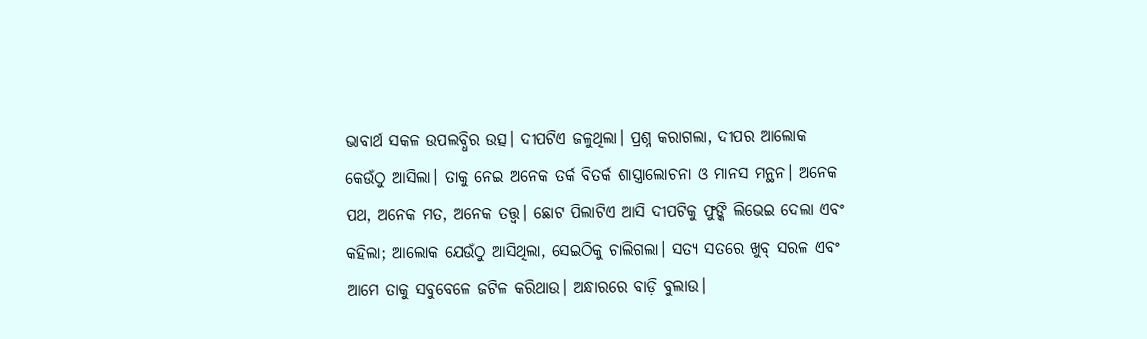ଭାବାର୍ଥ ସକଳ ଉପଲବ୍ଧିର ଉତ୍ସ। ଦୀପଟିଏ ଜଳୁଥିଲା। ପ୍ରଶ୍ନ କରାଗଲା, ଦୀପର ଆଲୋକ କେଉଁଠୁ ଆସିଲା। ତାକୁ ନେଇ ଅନେକ ତର୍କ ବିତର୍କ ଶାସ୍ତ୍ରାଲୋଚନା ଓ ମାନସ ମନ୍ଥନ। ଅନେକ ପଥ, ଅନେକ ମତ, ଅନେକ ତତ୍ତ୍ୱ। ଛୋଟ ପିଲାଟିଏ ଆସି ଦୀପଟିକୁ ଫୁଙ୍କି ଲିଭେଇ ଦେଲା ଏବଂ କହିଲା; ଆଲୋକ ଯେଉଁଠୁ ଆସିଥିଲା, ସେଇଠିକୁ ଚାଲିଗଲା। ସତ୍ୟ ସତରେ ଖୁବ୍‍ ସରଳ ଏବଂ ଆମେ ତାକୁ ସବୁବେଳେ ଜଟିଳ କରିଥାଉ। ଅନ୍ଧାରରେ ବାଡ଼ି ବୁଲାଉ।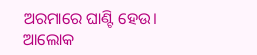ଅରମାରେ ଘାଣ୍ଟି ହେଉ। ଆଲୋକ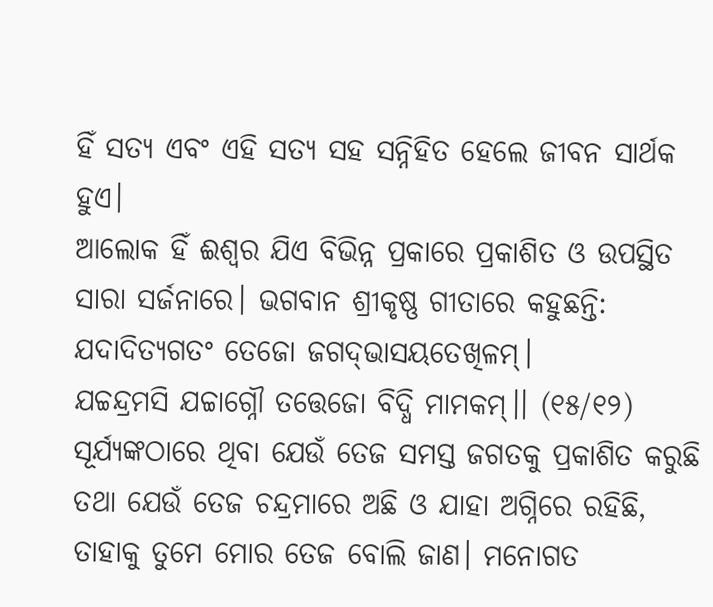ହିଁ ସତ୍ୟ ଏବଂ ଏହି ସତ୍ୟ ସହ ସନ୍ନିହିତ ହେଲେ ଜୀବନ ସାର୍ଥକ ହୁଏ।
ଆଲୋକ ହିଁ ଈଶ୍ୱର ଯିଏ ବିଭିନ୍ନ ପ୍ରକାରେ ପ୍ରକାଶିତ ଓ ଉପସ୍ଥିତ ସାରା ସର୍ଜନାରେ। ଭଗବାନ ଶ୍ରୀକୃଷ୍ଣ ଗୀତାରେ କହୁଛନ୍ତି:
ଯଦାଦିତ୍ୟଗତଂ ତେଜୋ ଜଗଦ୍‍ଭାସୟତେଖିଳମ୍‍।
ଯଚ୍ଚନ୍ଦ୍ରମସି ଯଚ୍ଚାଗ୍ନୌ ତତ୍ତେଜୋ ବିଦ୍ଧି ମାମକମ୍‍।। (୧୫/୧୨)
ସୂର୍ଯ୍ୟଙ୍କଠାରେ ଥିବା ଯେଉଁ ତେଜ ସମସ୍ତ ଜଗତକୁ ପ୍ରକାଶିତ କରୁଛି ତଥା ଯେଉଁ ତେଜ ଚନ୍ଦ୍ରମାରେ ଅଛି ଓ ଯାହା ଅଗ୍ନିରେ ରହିଛି, ତାହାକୁ ତୁମେ ମୋର ତେଜ ବୋଲି ଜାଣ। ମନୋଗତ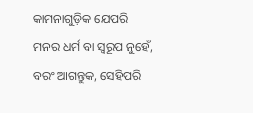କାମନାଗୁଡ଼ିକ ଯେପରି ମନର ଧର୍ମ ବା ସ୍ୱରୂପ ନୁହେଁ, ବରଂ ଆଗନ୍ତୁକ, ସେହିପରି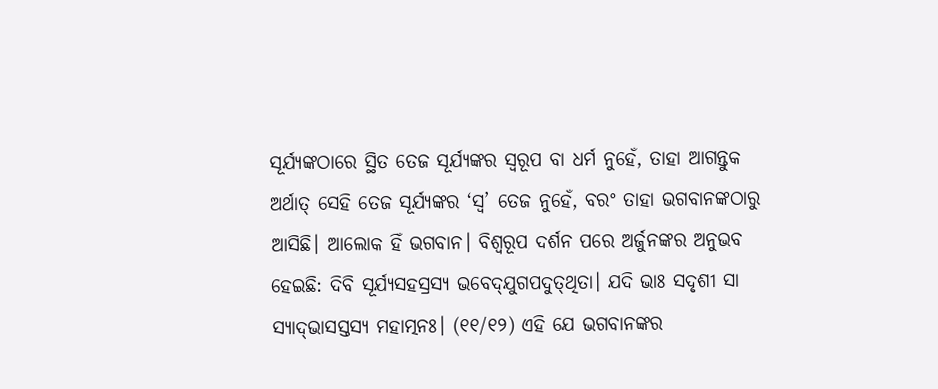ସୂର୍ଯ୍ୟଙ୍କଠାରେ ସ୍ଥିତ ତେଜ ସୂର୍ଯ୍ୟଙ୍କର ସ୍ୱରୂପ ବା ଧର୍ମ ନୁହେଁ, ତାହା ଆଗନ୍ତୁକ ଅର୍ଥାତ୍‌ ସେହି ତେଜ ସୂର୍ଯ୍ୟଙ୍କର ‘ସ୍ୱ’ ତେଜ ନୁହେଁ, ବରଂ ତାହା ଭଗବାନଙ୍କଠାରୁ ଆସିଛି। ଆଲୋକ ହିଁ ଭଗବାନ। ବିଶ୍ୱରୂପ ଦର୍ଶନ ପରେ ଅର୍ଜୁନଙ୍କର ଅନୁଭବ ହେଇଛି: ଦିବି ସୂର୍ଯ୍ୟସହସ୍ରସ୍ୟ ଭବେଦ୍‍ଯୁଗପଦୁତ୍‍ଥିତା। ଯଦି ଭାଃ ସଦୃଶୀ ସା ସ୍ୟାଦ୍‍ଭାସସ୍ତସ୍ୟ ମହାତ୍ମନଃ। (୧୧/୧୨) ଏହି ଯେ ଭଗବାନଙ୍କର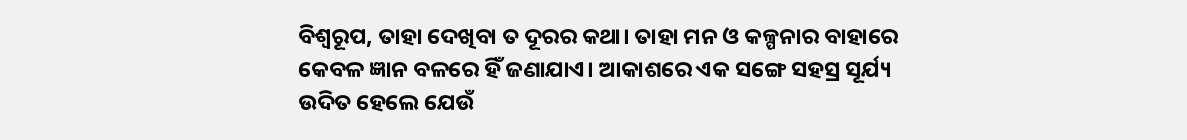ବିଶ୍ୱରୂପ, ତାହା ଦେଖିବା ତ ଦୂରର କଥା। ତାହା ମନ ଓ କଳ୍ପନାର ବାହାରେ କେବଳ ଜ୍ଞାନ ବଳରେ ହିଁ ଜଣାଯାଏ। ଆକାଶରେ ଏକ ସଙ୍ଗେ ସହସ୍ର ସୂର୍ଯ୍ୟ ଉଦିତ ହେଲେ ଯେଉଁ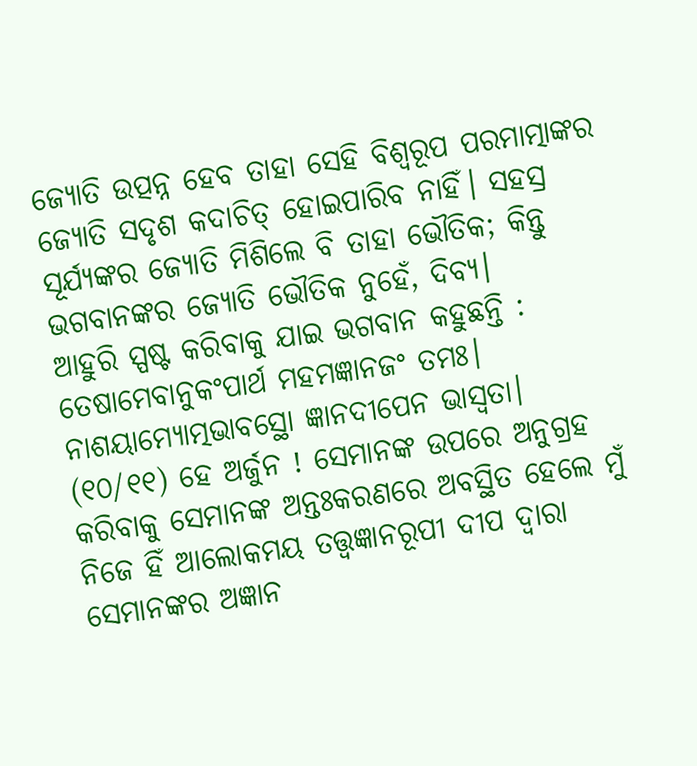ଜ୍ୟୋତି ଉତ୍ପନ୍ନ ହେବ ତାହା ସେହି ବିଶ୍ୱରୂପ ପରମାତ୍ମାଙ୍କର ଜ୍ୟୋତି ସଦୃଶ କଦାଚିତ୍‌ ହୋଇପାରିବ ନାହିଁ। ସହସ୍ର ସୂର୍ଯ୍ୟଙ୍କର ଜ୍ୟୋତି ମିଶିଲେ ବି ତାହା ଭୌତିକ; କିନ୍ତୁ ଭଗବାନଙ୍କର ଜ୍ୟୋତି ଭୌତିକ ନୁହେଁ, ଦିବ୍ୟ।
ଆହୁରି ସ୍ପଷ୍ଟ କରିବାକୁ ଯାଇ ଭଗବାନ କହୁଛନ୍ତି : ତେଷାମେବାନୁକଂପାର୍ଥ ମହମଜ୍ଞାନଜଂ ତମଃ। ନାଶୟାମ୍ୟୋତ୍ମଭାବସ୍ଥୋ ଜ୍ଞାନଦୀପେନ ଭାସ୍ୱତା। (୧୦/୧୧) ହେ ଅର୍ଜୁନ ! ସେମାନଙ୍କ ଉପରେ ଅନୁଗ୍ରହ କରିବାକୁ ସେମାନଙ୍କ ଅନ୍ତଃକରଣରେ ଅବସ୍ଥିତ ହେଲେ ମୁଁ ନିଜେ ହିଁ ଆଲୋକମୟ ତତ୍ତ୍ୱଜ୍ଞାନରୂପୀ ଦୀପ ଦ୍ୱାରା ସେମାନଙ୍କର ଅଜ୍ଞାନ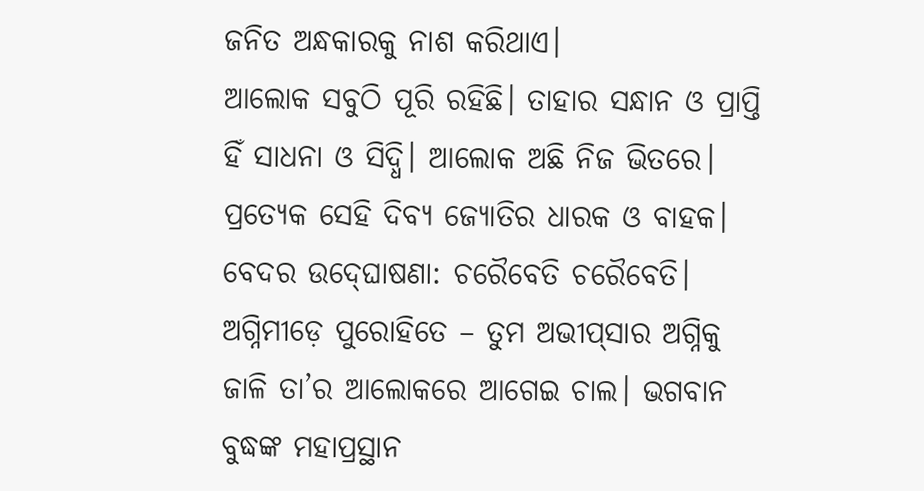ଜନିତ ଅନ୍ଧକାରକୁ ନାଶ କରିଥାଏ।
ଆଲୋକ ସବୁଠି ପୂରି ରହିଛି। ତାହାର ସନ୍ଧାନ ଓ ପ୍ରାପ୍ତି ହିଁ ସାଧନା ଓ ସିଦ୍ଧି। ଆଲୋକ ଅଛି ନିଜ ଭିତରେ। ପ୍ରତ୍ୟେକ ସେହି ଦିବ୍ୟ ଜ୍ୟୋତିର ଧାରକ ଓ ବାହକ। ବେଦର ଉଦ୍‍ଘୋଷଣା: ଚରୈବେତି ଚରୈବେତି। ଅଗ୍ନିମୀଡ଼େ ପୁରୋହିତେ – ତୁମ ଅଭୀପ୍‍ସାର ଅଗ୍ନିକୁ ଜାଳି ତା’ର ଆଲୋକରେ ଆଗେଇ ଚାଲ। ଭଗବାନ ବୁଦ୍ଧଙ୍କ ମହାପ୍ରସ୍ଥାନ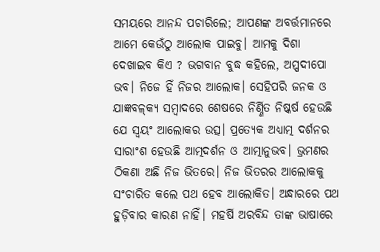ସମୟରେ ଆନନ୍ଦ ପଚାରିଲେ; ଆପଣଙ୍କ ଅବର୍ତ୍ତମାନରେ ଆମେ କେଉଁଠୁ ଆଲୋକ ପାଇବୁ। ଆମକୁ ଦିଶା ଦେଖାଇବ କିଏ ? ଭଗବାନ ବୁଦ୍ଧ କହିଲେ, ଅପ୍ପଦୀପୋ ଭବ। ନିଜେ ହିଁ ନିଜର ଆଲୋକ। ସେହିପରି ଜନକ ଓ ଯାଜ୍ଞବଳ୍‌କ୍ୟ ସମ୍ବାଦରେ ଶେଷରେ ନିର୍ଣ୍ଣିତ ନିଷ୍କର୍ଷ ହେଉଛି ଯେ ସ୍ୱୟଂ ଆଲୋକର ଉତ୍ସ। ପ୍ରତ୍ୟେକ ଅଧ୍ୟାତ୍ମ ଦର୍ଶନର ସାରାଂଶ ହେଉଛି ଆତ୍ମଦର୍ଶନ ଓ ଆତ୍ମାନୁଭବ। ଭ୍ରମଣର ଠିକଣା ଅଛି ନିଜ ଭିତରେ। ନିଜ ଭିତରର ଆଲୋକକୁ ସଂଚାରିତ କଲେ ପଥ ହେବ ଆଲୋକିତ। ଅନ୍ଧାରରେ ପଥ ହୁଡ଼ିବାର କାରଣ ନାହିଁ। ମହର୍ଷି ଅରବିନ୍ଦ ତାଙ୍କ ଭାଷାରେ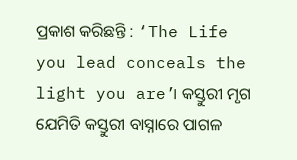ପ୍ରକାଶ କରିଛନ୍ତି : ‘The Life you lead conceals the light you are’। କସ୍ତୁରୀ ମୃଗ ଯେମିତି କସ୍ତୁରୀ ବାସ୍ନାରେ ପାଗଳ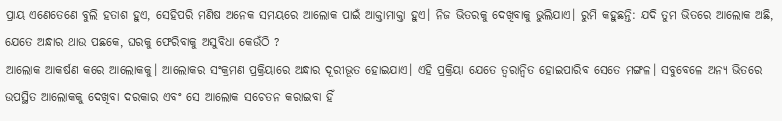ପ୍ରାୟ ଏଣେତେଣେ ବୁଲି ହତାଶ ହୁଏ, ସେହିପରି ମଣିଷ ଅନେକ ସମୟରେ ଆଲୋକ ପାଇଁ ଆକ୍ତାମାକ୍ତା ହୁଏ। ନିଜ ଭିତରକୁ ଦେଖିବାକୁ ଭୁଲିଯାଏ। ରୁମି କହୁଛନ୍ତି: ଯଦି ତୁମ ଭିତରେ ଆଲୋକ ଅଛି, ଯେତେ ଅନ୍ଧାର ଥାଉ ପଛକେ, ଘରକୁ ଫେରିବାକୁ ଅସୁବିଧା କେଉଁଠି ?
ଆଲୋକ ଆକର୍ଷଣ କରେ ଆଲୋକକୁ। ଆଲୋକର ସଂକ୍ରମଣ ପ୍ରକ୍ରିୟାରେ ଅନ୍ଧାର ଦୂରୀଭୂତ ହୋଇଯାଏ। ଏହି ପ୍ରକ୍ରିୟା ଯେତେ ତ୍ୱରାନ୍ୱିତ ହୋଇପାରିବ ସେତେ ମଙ୍ଗଳ। ସବୁବେଳେ ଅନ୍ୟ ଭିତରେ ଉପସ୍ଥିତ ଆଲୋକକୁ ଦେଖିବା ଦରକାର ଏବଂ ସେ ଆଲୋକ ସଚେତନ କରାଇବା ହିଁ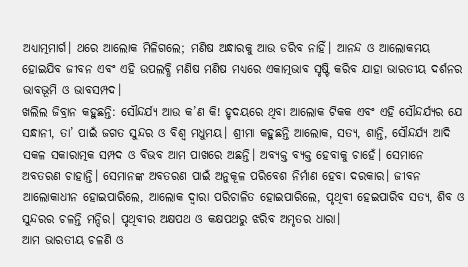ଅଧ୍ୟାତ୍ମମାର୍ଗ। ଥରେ ଆଲୋକ ମିଳିଗଲେ; ମଣିଷ ଅନ୍ଧାରକୁ ଆଉ ଡରିବ ନାହିଁ। ଆନନ୍ଦ ଓ ଆଲୋକମୟ ହୋଇଯିବ ଜୀବନ ଏବଂ ଏହି ଉପଲବ୍ଧି ମଣିଷ ମଣିଷ ମଧ୍ୟରେ ଏକାତ୍ମଭାବ ସୃଷ୍ଟି କରିବ ଯାହା ଭାରତୀୟ ଦର୍ଶନର ଭାବଭୂମି ଓ ଭାବସମ୍ପଦ।
ଖଲିଲ ଜିବ୍ରାନ କହୁଛନ୍ତି: ସୌନ୍ଦର୍ଯ୍ୟ ଆଉ କ’ଣ କି! ହୃଦୟରେ ଥିବା ଆଲୋକ ଟିକକ ଏବଂ ଏହି ସୌନ୍ଦର୍ଯ୍ୟର ଯେ ସନ୍ଧାନୀ, ତା’ ପାଇଁ ଜଗତ ସୁନ୍ଦର ଓ ବିଶ୍ୱ ମଧୁମୟ। ଶ୍ରୀମା କହୁଛନ୍ତି ଆଲୋକ, ସତ୍ୟ, ଶାନ୍ତି, ସୌନ୍ଦର୍ଯ୍ୟ ଆଦି ସକଳ ସକାରାତ୍ମକ ସମ୍ପଦ ଓ ବିଭବ ଆମ ପାଖରେ ଅଛନ୍ତି। ଅବ୍ୟକ୍ତ ବ୍ୟକ୍ତ ହେବାକୁ ଚାହେଁ। ସେମାନେ ଅବତରଣ ଚାହାନ୍ତି। ସେମାନଙ୍କ ଅବତରଣ ପାଇଁ ଅନୁକୂଳ ପରିବେଶ ନିର୍ମାଣ ହେବା ଦରକାର। ଜୀବନ ଆଲୋକାଧୀନ ହୋଇପାରିଲେ, ଆଲୋକ ଦ୍ୱାରା ପରିଚାଳିତ ହୋଇପାରିଲେ, ପୃଥିବୀ ହେଇପାରିବ ସତ୍ୟ, ଶିବ ଓ ସୁନ୍ଦରର ଚଳନ୍ତି ମନ୍ଦିର। ପୃଥିବୀର ଅକ୍ଷପଥ ଓ କକ୍ଷପଥରୁ ଝରିବ ଅମୃତର ଧାରା।
ଆମ ଭାରତୀୟ ଚଳଣି ଓ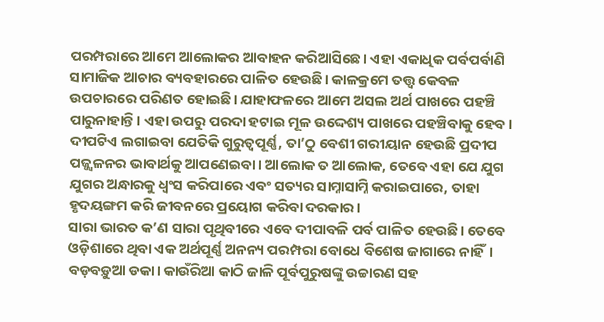ପରମ୍ପରାରେ ଆମେ ଆଲୋକର ଆବାହନ କରିଆସିଛେ। ଏହା ଏକାଧିକ ପର୍ବପର୍ବାଣି ସାମାଜିକ ଆଚାର ବ୍ୟବହାରରେ ପାଳିତ ହେଉଛି। କାଳକ୍ରମେ ତତ୍ତ୍ୱ କେବଳ ଉପଚାରରେ ପରିଣତ ହୋଇଛି। ଯାହାଫଳରେ ଆମେ ଅସଲ ଅର୍ଥ ପାଖରେ ପହଞ୍ଚି ପାରୁନାହାନ୍ତି। ଏହା ଉପରୁ ପରଦା ହଟାଇ ମୂଳ ଉଦ୍ଦେଶ୍ୟ ପାଖରେ ପହଞ୍ଚିବାକୁ ହେବ। ଦୀପଟିଏ ଲଗାଇବା ଯେତିକି ଗୁରୁତ୍ୱପୂର୍ଣ୍ଣ, ତା’ଠୁ ବେଶୀ ଗରୀୟାନ ହେଉଛି ପ୍ରଦୀପ ପଜ୍ଜ୍ୱଳନର ଭାବାର୍ଥକୁ ଆପଣେଇବା। ଆଲୋକ ତ ଆଲୋକ, ତେବେ ଏହା ଯେ ଯୁଗ ଯୁଗର ଅନ୍ଧାରକୁ ଧ୍ୱଂସ କରିପାରେ ଏବଂ ସତ୍ୟର ସାମ୍ନାସାମ୍ନି କରାଇପାରେ, ତାହା ହୃଦୟଙ୍ଗମ କରି ଜୀବନରେ ପ୍ରୟୋଗ କରିବା ଦରକାର।
ସାରା ଭାରତ କ’ଣ ସାରା ପୃଥିବୀରେ ଏବେ ଦୀପାବଳି ପର୍ବ ପାଳିତ ହେଉଛି। ତେବେ ଓଡ଼ିଶାରେ ଥିବା ଏକ ଅର୍ଥପୂର୍ଣ୍ଣ ଅନନ୍ୟ ପରମ୍ପରା ବୋଧେ ବିଶେଷ ଜାଗାରେ ନାହିଁ। ବଡ଼ବଡ଼ୁଆ ଡକା। କାଉଁରିଆ କାଠି ଜାଳି ପୂର୍ବପୁରୁଷଙ୍କୁ ଉଚ୍ଚାରଣ ସହ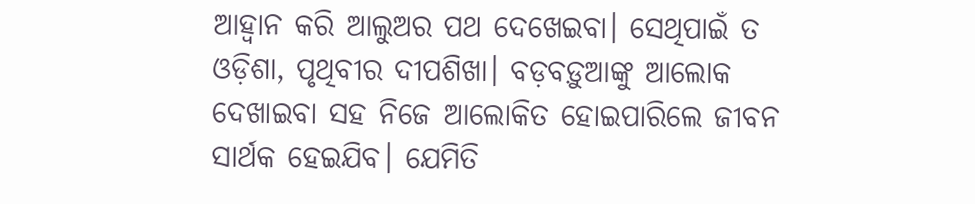ଆହ୍ୱାନ କରି ଆଲୁଅର ପଥ ଦେଖେଇବା। ସେଥିପାଇଁ ତ ଓଡ଼ିଶା, ପୃଥିବୀର ଦୀପଶିଖା। ବଡ଼ବଡ଼ୁଆଙ୍କୁ ଆଲୋକ ଦେଖାଇବା ସହ ନିଜେ ଆଲୋକିତ ହୋଇପାରିଲେ ଜୀବନ ସାର୍ଥକ ହେଇଯିବ। ଯେମିତି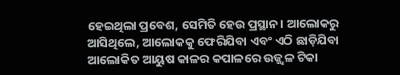ହେଇଥିଲା ପ୍ରବେଶ, ସେମିତି ହେଉ ପ୍ରସ୍ଥାନ। ଆଲୋକରୁ ଆସିଥିଲେ, ଆଲୋକକୁ ଫେରିଯିବା ଏବଂ ଏଠି ଛାଡ଼ିଯିବା ଆଲୋକିତ ଆୟୁଷ କାଳର କପାଳରେ ଉଜ୍ଜ୍ୱଳ ଟିକା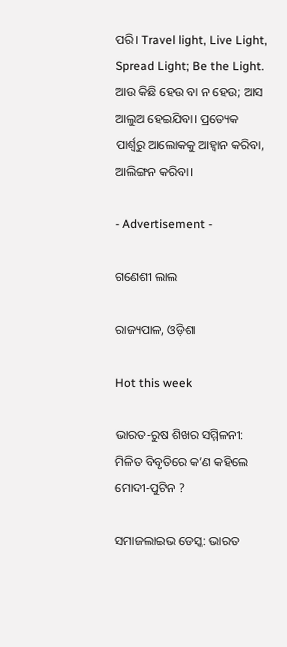ପରି। Travel light, Live Light, Spread Light; Be the Light. ଆଉ କିଛି ହେଉ ବା ନ ହେଉ; ଆସ ଆଲୁଅ ହେଇଯିବା। ପ୍ରତ୍ୟେକ ପାର୍ଶ୍ବରୁ ଆଲୋକକୁ ଆହ୍ୱାନ କରିବା, ଆଲିଙ୍ଗନ କରିବା।

- Advertisement -

ଗଣେଶୀ ଲାଲ

ରାଜ୍ୟପାଳ, ଓଡ଼ିଶା

Hot this week

ଭାରତ-ରୁଷ ଶିଖର ସମ୍ମିଳନୀ: ମିଳିତ ବିବୃତିରେ କ’ଣ କହିଲେ ମୋଦୀ-ପୁଟିନ ?

ସମାଜଲାଇଭ ଡେସ୍କ: ଭାରତ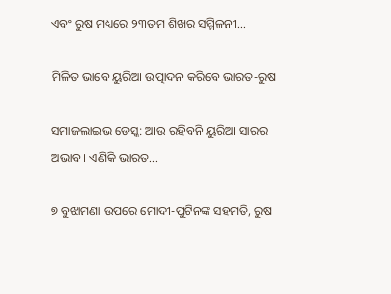ଏବଂ ରୁଷ ମଧ୍ୟରେ ୨୩ତମ ଶିଖର ସମ୍ମିଳନୀ...

ମିଳିତ ଭାବେ ୟୁରିଆ ଉତ୍ପାଦନ କରିବେ ଭାରତ-ରୁଷ

ସମାଜଲାଇଭ ଡେସ୍କ: ଆଉ ରହିବନି ୟୁରିଆ ସାରର ଅଭାବ। ଏଣିକି ଭାରତ...

୭ ବୁଝାମଣା ଉପରେ ମୋଦୀ-ପୁଟିନଙ୍କ ସହମତି, ରୁଷ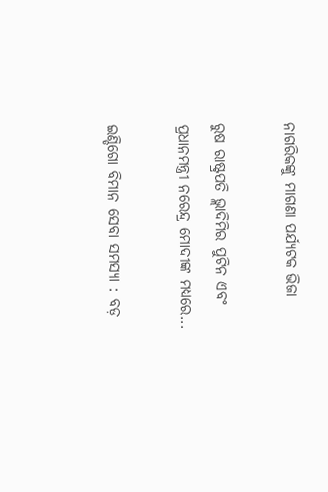ନାଗରିକଙ୍କୁ ମାଗଣା ପର୍ଯ୍ୟଟକ ଭିଜା

ରୁଷ ରାଷ୍ଟ୍ରପତି ଭ୍ଲାଦିମିର ପୁଟିନ ଏବଂ ପ୍ରଧାନମନ୍ତ୍ରୀ ନରେନ୍ଦ୍ର ମୋଦୀଙ୍କ ମଧ୍ୟରେ...

ଇଣ୍ଡିଗୋ ବିମାନ ସେବା ସମସ୍ୟା : ବଡ଼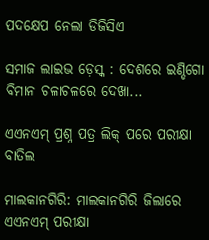ପଦକ୍ଷେପ ନେଲା ଡିଜିସିଏ

ସମାଜ ଲାଇଭ ଡ଼େସ୍କ : ଦେଶରେ ଇଣ୍ଡିଗୋ ବିମାନ ଚଳାଚଳରେ ଦେଖା...

ଏଏନଏମ୍‌ ପ୍ରଶ୍ନ ପତ୍ର ଲିକ୍‌ ପରେ ପରୀକ୍ଷା ବାତିଲ

ମାଲକାନଗିରି: ମାଲକାନଗିରି ଜିଲାରେ ଏଏନଏମ୍‌ ପରୀକ୍ଷା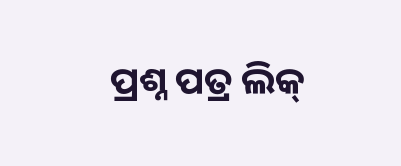ପ୍ରଶ୍ନ ପତ୍ର ଲିକ୍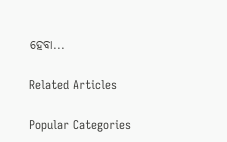ହେବା...

Related Articles

Popular Categories